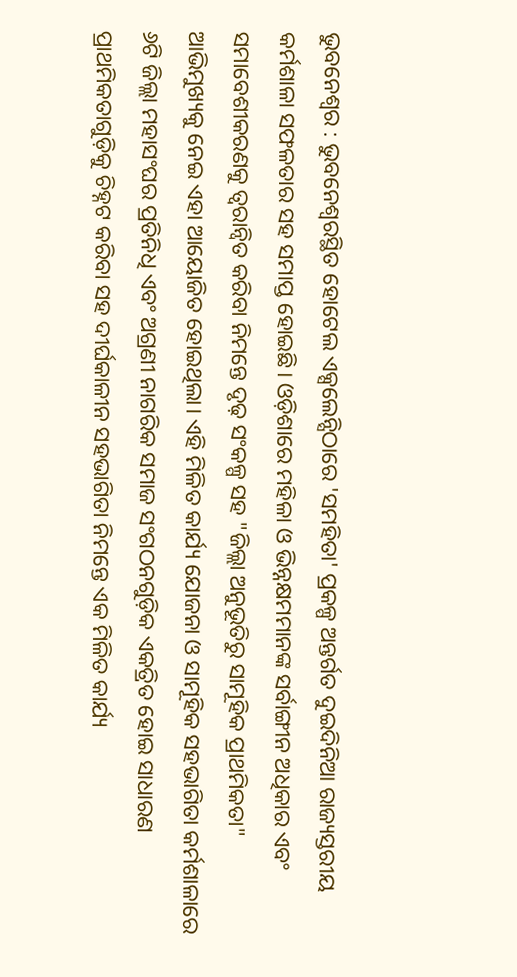ଭୁବନେଶ୍ୱର : ଭୁବନେଶ୍ୱରସ୍ଥିତ ହୋଟେଲ ଏକ୍ସଲେନ୍ସିଠାରେ 'ସମହିତା' ପ୍ରକଳ୍ପ ଅନ୍ତର୍ଗତ ଦୁଇଦିନିଆ ରାଜ୍ୟସ୍ତରୀୟ କର୍ମଶାଳା ସଫଳତାର ସହ ସମାପ୍ତ ହୋଇଛି। ଓଡ଼ିଶାରେ ମହିଳା ଓ ଭିନ୍ନକ୍ଷମମାନଙ୍କ ସର୍ବାଙ୍ଗୀନ ଅଧିକାର ଏବଂ ସମାବେଶୀକରଣକୁ ତ୍ୱରାନ୍ୱିତ କରିବା ନିମନ୍ତେ ଦୃଢ଼ ସଂକଳ୍ପ ସହ "ଜିଲ୍ଲା ଅନୁଭୂତିରୁ ସାମୂହିକ ପ୍ରାଥମିକତା" ଆଭିମୁଖ୍ୟକୁ ନେଇ ଏହା ଆୟୋଜିତ ହୋଇଥିଲା। ଏହି ମିଳିତ କାର୍ଯ୍ୟ ଯୋଜନା ଓ ସାମୂହିକ ସହଭାଗିତା କର୍ମଶାଳାରେ ୬ଟି ଜିଲ୍ଲା ମହାସଂଘର ପ୍ରତିନିଧି ଏବଂ ଅଗ୍ରଣୀ ନାଗରିକ ସମାଜ ସଂଗଠନଗୁଡ଼ିକ ଏକତ୍ରିତ ହୋଇ ସାଧାରଣ ପ୍ରାଥମିକତାଗୁଡ଼ିକୁ ଚିହ୍ନଟ କରିବା ସହ ଦୀର୍ଘକାଳୀନ ସହଭାଗିତା ନିମନ୍ତେ ଏକ ମିଳିତ କାର୍ଯ୍ୟ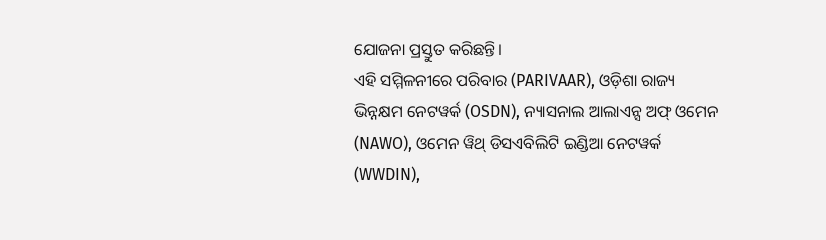ଯୋଜନା ପ୍ରସ୍ତୁତ କରିଛନ୍ତି।
ଏହି ସମ୍ମିଳନୀରେ ପରିବାର (PARIVAAR), ଓଡ଼ିଶା ରାଜ୍ୟ ଭିନ୍ନକ୍ଷମ ନେଟୱର୍କ (OSDN), ନ୍ୟାସନାଲ ଆଲାଏନ୍ସ ଅଫ୍ ଓମେନ (NAWO), ଓମେନ ୱିଥ୍ ଡିସଏବିଲିଟି ଇଣ୍ଡିଆ ନେଟୱର୍କ (WWDIN),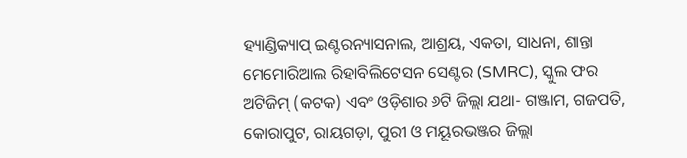ହ୍ୟାଣ୍ଡିକ୍ୟାପ୍ ଇଣ୍ଟରନ୍ୟାସନାଲ, ଆଶ୍ରୟ, ଏକତା, ସାଧନା, ଶାନ୍ତା ମେମୋରିଆଲ ରିହାବିଲିଟେସନ ସେଣ୍ଟର (SMRC), ସ୍କୁଲ ଫର ଅଟିଜିମ୍ (କଟକ) ଏବଂ ଓଡ଼ିଶାର ୬ଟି ଜିଲ୍ଲା ଯଥା- ଗଞ୍ଜାମ, ଗଜପତି, କୋରାପୁଟ, ରାୟଗଡ଼ା, ପୁରୀ ଓ ମୟୂରଭଞ୍ଜର ଜିଲ୍ଲା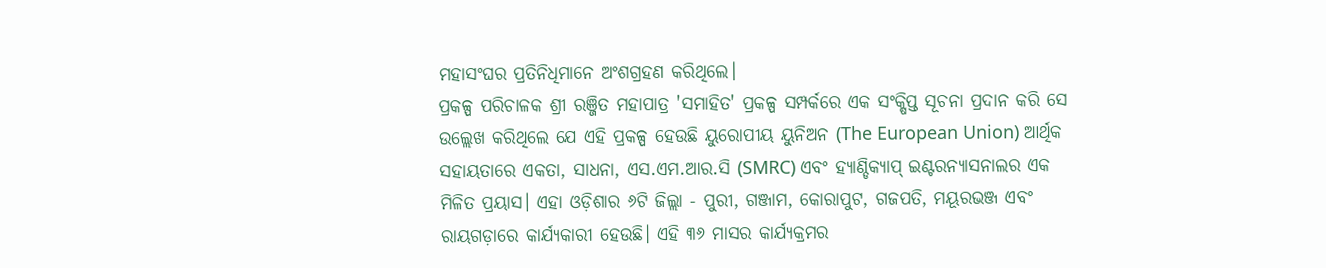ମହାସଂଘର ପ୍ରତିନିଧିମାନେ ଅଂଶଗ୍ରହଣ କରିଥିଲେ।
ପ୍ରକଳ୍ପ ପରିଚାଳକ ଶ୍ରୀ ରଞ୍ଜିତ ମହାପାତ୍ର 'ସମାହିତ' ପ୍ରକଳ୍ପ ସମ୍ପର୍କରେ ଏକ ସଂକ୍ଷିପ୍ତ ସୂଚନା ପ୍ରଦାନ କରି ସେ ଉଲ୍ଲେଖ କରିଥିଲେ ଯେ ଏହି ପ୍ରକଳ୍ପ ହେଉଛି ୟୁରୋପୀୟ ୟୁନିଅନ (The European Union) ଆର୍ଥିକ ସହାୟତାରେ ଏକତା, ସାଧନା, ଏସ.ଏମ.ଆର.ସି (SMRC) ଏବଂ ହ୍ୟାଣ୍ଡିକ୍ୟାପ୍ ଇଣ୍ଟରନ୍ୟାସନାଲର ଏକ ମିଳିତ ପ୍ରୟାସ। ଏହା ଓଡ଼ିଶାର ୬ଟି ଜିଲ୍ଲା - ପୁରୀ, ଗଞ୍ଜାମ, କୋରାପୁଟ, ଗଜପତି, ମୟୂରଭଞ୍ଜ ଏବଂ ରାୟଗଡ଼ାରେ କାର୍ଯ୍ୟକାରୀ ହେଉଛି। ଏହି ୩୬ ମାସର କାର୍ଯ୍ୟକ୍ରମର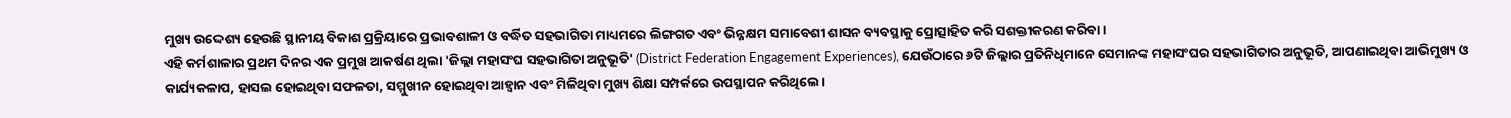ମୁଖ୍ୟ ଉଦ୍ଦେଶ୍ୟ ହେଉଛି ସ୍ଥାନୀୟ ବିକାଶ ପ୍ରକ୍ରିୟାରେ ପ୍ରଭାବଶାଳୀ ଓ ବର୍ଦ୍ଧିତ ସହଭାଗିତା ମାଧ୍ୟମରେ ଲିଙ୍ଗଗତ ଏବଂ ଭିନ୍ନକ୍ଷମ ସମାବେଶୀ ଶାସନ ବ୍ୟବସ୍ଥାକୁ ପ୍ରୋତ୍ସାହିତ କରି ସଶକ୍ତୀକରଣ କରିବା।
ଏହି କର୍ମଶାଳାର ପ୍ରଥମ ଦିନର ଏକ ପ୍ରମୁଖ ଆକର୍ଷଣ ଥିଲା 'ଜିଲ୍ଲା ମହାସଂଘ ସହଭାଗିତା ଅନୁଭୂତି' (District Federation Engagement Experiences), ଯେଉଁଠାରେ ୬ଟି ଜିଲ୍ଲାର ପ୍ରତିନିଧିମାନେ ସେମାନଙ୍କ ମହାସଂଘର ସହଭାଗିତାର ଅନୁଭୂତି, ଆପଣାଇଥିବା ଆଭିମୁଖ୍ୟ ଓ କାର୍ଯ୍ୟକଳାପ, ହାସଲ ହୋଇଥିବା ସଫଳତା, ସମ୍ମୁଖୀନ ହୋଇଥିବା ଆହ୍ୱାନ ଏବଂ ମିଳିଥିବା ମୁଖ୍ୟ ଶିକ୍ଷା ସମ୍ପର୍କରେ ଉପସ୍ଥାପନ କରିଥିଲେ।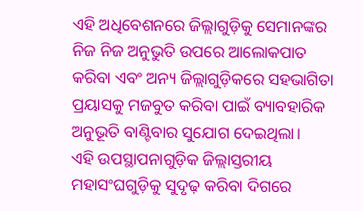ଏହି ଅଧିବେଶନରେ ଜିଲ୍ଲାଗୁଡ଼ିକୁ ସେମାନଙ୍କର ନିଜ ନିଜ ଅନୁଭୁତି ଉପରେ ଆଲୋକପାତ କରିବା ଏବଂ ଅନ୍ୟ ଜିଲ୍ଲାଗୁଡ଼ିକରେ ସହଭାଗିତା ପ୍ରୟାସକୁ ମଜବୁତ କରିବା ପାଇଁ ବ୍ୟାବହାରିକ ଅନୁଭୂତି ବାଣ୍ଟିବାର ସୁଯୋଗ ଦେଇଥିଲା।
ଏହି ଉପସ୍ଥାପନାଗୁଡ଼ିକ ଜିଲ୍ଲାସ୍ତରୀୟ ମହାସଂଘଗୁଡ଼ିକୁ ସୁଦୃଢ଼ କରିବା ଦିଗରେ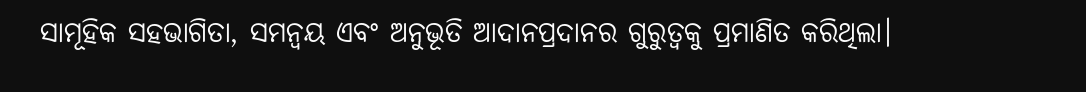ସାମୂହିକ ସହଭାଗିତା, ସମନ୍ୱୟ ଏବଂ ଅନୁଭୂତି ଆଦାନପ୍ରଦାନର ଗୁରୁତ୍ୱକୁ ପ୍ରମାଣିତ କରିଥିଲା।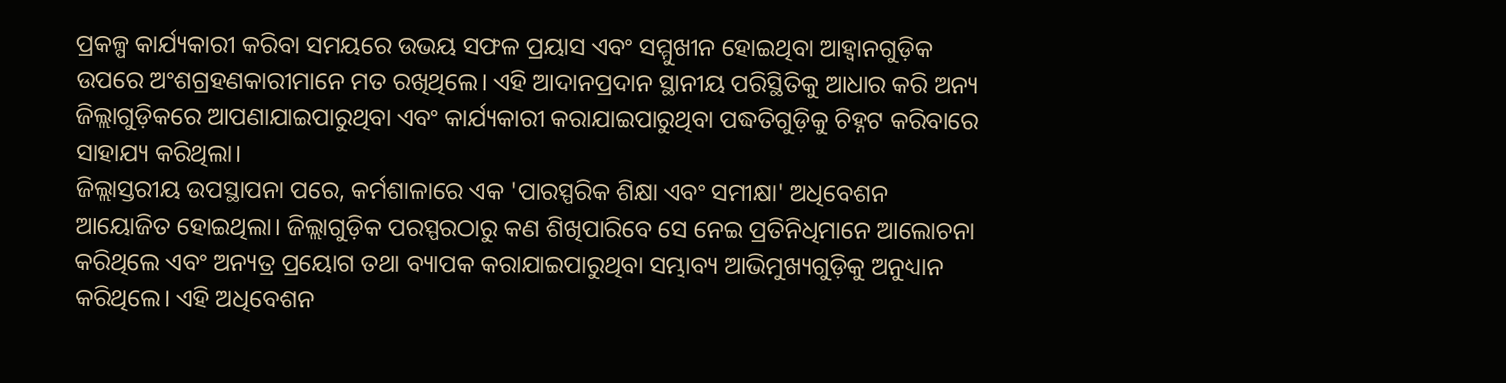ପ୍ରକଳ୍ପ କାର୍ଯ୍ୟକାରୀ କରିବା ସମୟରେ ଉଭୟ ସଫଳ ପ୍ରୟାସ ଏବଂ ସମ୍ମୁଖୀନ ହୋଇଥିବା ଆହ୍ୱାନଗୁଡ଼ିକ ଉପରେ ଅଂଶଗ୍ରହଣକାରୀମାନେ ମତ ରଖିଥିଲେ। ଏହି ଆଦାନପ୍ରଦାନ ସ୍ଥାନୀୟ ପରିସ୍ଥିତିକୁ ଆଧାର କରି ଅନ୍ୟ ଜିଲ୍ଲାଗୁଡ଼ିକରେ ଆପଣାଯାଇପାରୁଥିବା ଏବଂ କାର୍ଯ୍ୟକାରୀ କରାଯାଇପାରୁଥିବା ପଦ୍ଧତିଗୁଡ଼ିକୁ ଚିହ୍ନଟ କରିବାରେ ସାହାଯ୍ୟ କରିଥିଲା।
ଜିଲ୍ଲାସ୍ତରୀୟ ଉପସ୍ଥାପନା ପରେ, କର୍ମଶାଳାରେ ଏକ 'ପାରସ୍ପରିକ ଶିକ୍ଷା ଏବଂ ସମୀକ୍ଷା' ଅଧିବେଶନ ଆୟୋଜିତ ହୋଇଥିଲା। ଜିଲ୍ଲାଗୁଡ଼ିକ ପରସ୍ପରଠାରୁ କଣ ଶିଖିପାରିବେ ସେ ନେଇ ପ୍ରତିନିଧିମାନେ ଆଲୋଚନା କରିଥିଲେ ଏବଂ ଅନ୍ୟତ୍ର ପ୍ରୟୋଗ ତଥା ବ୍ୟାପକ କରାଯାଇପାରୁଥିବା ସମ୍ଭାବ୍ୟ ଆଭିମୁଖ୍ୟଗୁଡ଼ିକୁ ଅନୁଧ୍ୟାନ କରିଥିଲେ। ଏହି ଅଧିବେଶନ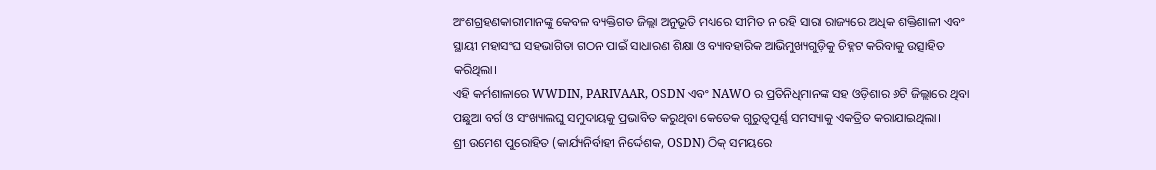ଅଂଶଗ୍ରହଣକାରୀମାନଙ୍କୁ କେବଳ ବ୍ୟକ୍ତିଗତ ଜିଲ୍ଲା ଅନୁଭୂତି ମଧ୍ୟରେ ସୀମିତ ନ ରହି ସାରା ରାଜ୍ୟରେ ଅଧିକ ଶକ୍ତିଶାଳୀ ଏବଂ ସ୍ଥାୟୀ ମହାସଂଘ ସହଭାଗିତା ଗଠନ ପାଇଁ ସାଧାରଣ ଶିକ୍ଷା ଓ ବ୍ୟାବହାରିକ ଆଭିମୁଖ୍ୟଗୁଡ଼ିକୁ ଚିହ୍ନଟ କରିବାକୁ ଉତ୍ସାହିତ କରିଥିଲା।
ଏହି କର୍ମଶାଳାରେ WWDIN, PARIVAAR, OSDN ଏବଂ NAWO ର ପ୍ରତିନିଧିମାନଙ୍କ ସହ ଓଡ଼ିଶାର ୬ଟି ଜିଲ୍ଲାରେ ଥିବା ପଛୁଆ ବର୍ଗ ଓ ସଂଖ୍ୟାଲଘୁ ସମୁଦାୟକୁ ପ୍ରଭାବିତ କରୁଥିବା କେତେକ ଗୁରୁତ୍ୱପୂର୍ଣ୍ଣ ସମସ୍ୟାକୁ ଏକତ୍ରିତ କରାଯାଇଥିଲା।
ଶ୍ରୀ ଉମେଶ ପୁରୋହିତ (କାର୍ଯ୍ୟନିର୍ବାହୀ ନିର୍ଦ୍ଦେଶକ, OSDN) ଠିକ୍ ସମୟରେ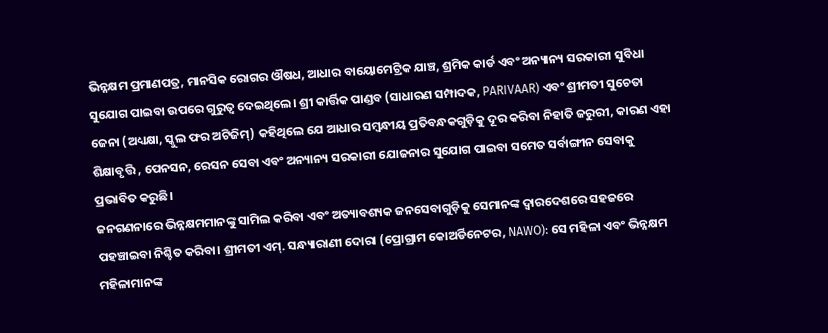ଭିନ୍ନକ୍ଷମ ପ୍ରମାଣପତ୍ର, ମାନସିକ ରୋଗର ଔଷଧ, ଆଧାର ବାୟୋମେଟ୍ରିକ ଯାଞ୍ଚ, ଶ୍ରମିକ କାର୍ଡ ଏବଂ ଅନ୍ୟାନ୍ୟ ସରକାରୀ ସୁବିଧା ସୁଯୋଗ ପାଇବା ଉପରେ ଗୁରୁତ୍ୱ ଦେଇଥିଲେ। ଶ୍ରୀ କାର୍ତ୍ତିକ ପାଣ୍ଡବ (ସାଧାରଣ ସମ୍ପାଦକ, PARIVAAR) ଏବଂ ଶ୍ରୀମତୀ ସୁଚେତା ଜେନା (ଅଧ୍ୟକ୍ଷା, ସ୍କୁଲ ଫର ଅଟିଜିମ୍) କହିଥିଲେ ଯେ ଆଧାର ସମ୍ବନ୍ଧୀୟ ପ୍ରତିବନ୍ଧକଗୁଡ଼ିକୁ ଦୂର କରିବା ନିହାତି ଜରୁରୀ, କାରଣ ଏହା ଶିକ୍ଷାବୃତ୍ତି , ପେନସନ, ରେସନ ସେବା ଏବଂ ଅନ୍ୟାନ୍ୟ ସରକାରୀ ଯୋଜନାର ସୁଯୋଗ ପାଇବା ସମେତ ସର୍ବାଙ୍ଗୀନ ସେବାକୁ ପ୍ରଭାବିତ କରୁଛି।
ଜନଗଣନାରେ ଭିନ୍ନକ୍ଷମମାନଙ୍କୁ ସାମିଲ କରିବା ଏବଂ ଅତ୍ୟାବଶ୍ୟକ ଜନସେବାଗୁଡ଼ିକୁ ସେମାନଙ୍କ ଦ୍ୱାରଦେଶରେ ସହଜରେ ପହଞ୍ଚାଇବା ନିଶ୍ଚିତ କରିବା। ଶ୍ରୀମତୀ ଏମ୍. ସନ୍ଧ୍ୟାରାଣୀ ଦୋରା (ପ୍ରୋଗ୍ରାମ କୋଅର୍ଡିନେଟର, NAWO): ସେ ମହିଳା ଏବଂ ଭିନ୍ନକ୍ଷମ ମହିଳାମାନଙ୍କ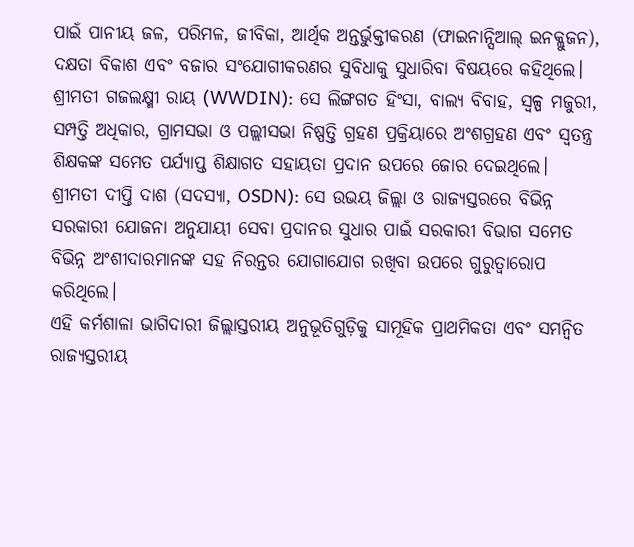ପାଇଁ ପାନୀୟ ଜଳ, ପରିମଳ, ଜୀବିକା, ଆର୍ଥିକ ଅନ୍ତର୍ଭୁକ୍ତୀକରଣ (ଫାଇନାନ୍ସିଆଲ୍ ଇନକ୍ଲୁଜନ), ଦକ୍ଷତା ବିକାଶ ଏବଂ ବଜାର ସଂଯୋଗୀକରଣର ସୁବିଧାକୁ ସୁଧାରିବା ବିଷୟରେ କହିଥିଲେ।
ଶ୍ରୀମତୀ ଗଜଲକ୍ଷ୍ମୀ ରାୟ (WWDIN): ସେ ଲିଙ୍ଗଗତ ହିଂସା, ବାଲ୍ୟ ବିବାହ, ସ୍ୱଳ୍ପ ମଜୁରୀ, ସମ୍ପତ୍ତି ଅଧିକାର, ଗ୍ରାମସଭା ଓ ପଲ୍ଲୀସଭା ନିଷ୍ପତ୍ତି ଗ୍ରହଣ ପ୍ରକ୍ରିୟାରେ ଅଂଶଗ୍ରହଣ ଏବଂ ସ୍ୱତନ୍ତ୍ର ଶିକ୍ଷକଙ୍କ ସମେତ ପର୍ଯ୍ୟାପ୍ତ ଶିକ୍ଷାଗତ ସହାୟତା ପ୍ରଦାନ ଉପରେ ଜୋର ଦେଇଥିଲେ।
ଶ୍ରୀମତୀ ଦୀପ୍ତି ଦାଶ (ସଦସ୍ୟା, OSDN): ସେ ଉଭୟ ଜିଲ୍ଲା ଓ ରାଜ୍ୟସ୍ତରରେ ବିଭିନ୍ନ ସରକାରୀ ଯୋଜନା ଅନୁଯାୟୀ ସେବା ପ୍ରଦାନର ସୁଧାର ପାଇଁ ସରକାରୀ ବିଭାଗ ସମେତ ବିଭିନ୍ନ ଅଂଶୀଦାରମାନଙ୍କ ସହ ନିରନ୍ତର ଯୋଗାଯୋଗ ରଖିବା ଉପରେ ଗୁରୁତ୍ୱାରୋପ କରିଥିଲେ।
ଏହି କର୍ମଶାଳା ଭାଗିଦାରୀ ଜିଲ୍ଲାସ୍ତରୀୟ ଅନୁଭୂତିଗୁଡ଼ିକୁ ସାମୂହିକ ପ୍ରାଥମିକତା ଏବଂ ସମନ୍ୱିତ ରାଜ୍ୟସ୍ତରୀୟ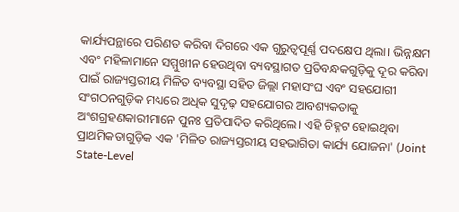କାର୍ଯ୍ୟପନ୍ଥାରେ ପରିଣତ କରିବା ଦିଗରେ ଏକ ଗୁରୁତ୍ୱପୂର୍ଣ୍ଣ ପଦକ୍ଷେପ ଥିଲା। ଭିନ୍ନକ୍ଷମ ଏବଂ ମହିଳାମାନେ ସମ୍ମୁଖୀନ ହେଉଥିବା ବ୍ୟବସ୍ଥାଗତ ପ୍ରତିବନ୍ଧକଗୁଡ଼ିକୁ ଦୂର କରିବା ପାଇଁ ରାଜ୍ୟସ୍ତରୀୟ ମିଳିତ ବ୍ୟବସ୍ଥା ସହିତ ଜିଲ୍ଲା ମହାସଂଘ ଏବଂ ସହଯୋଗୀ ସଂଗଠନଗୁଡ଼ିକ ମଧ୍ୟରେ ଅଧିକ ସୁଦୃଢ଼ ସହଯୋଗର ଆବଶ୍ୟକତାକୁ ଅଂଶଗ୍ରହଣକାରୀମାନେ ପୁନଃ ପ୍ରତିପାଦିତ କରିଥିଲେ। ଏହି ଚିହ୍ନଟ ହୋଇଥିବା ପ୍ରାଥମିକତାଗୁଡ଼ିକ ଏକ 'ମିଳିତ ରାଜ୍ୟସ୍ତରୀୟ ସହଭାଗିତା କାର୍ଯ୍ୟ ଯୋଜନା' (Joint State-Level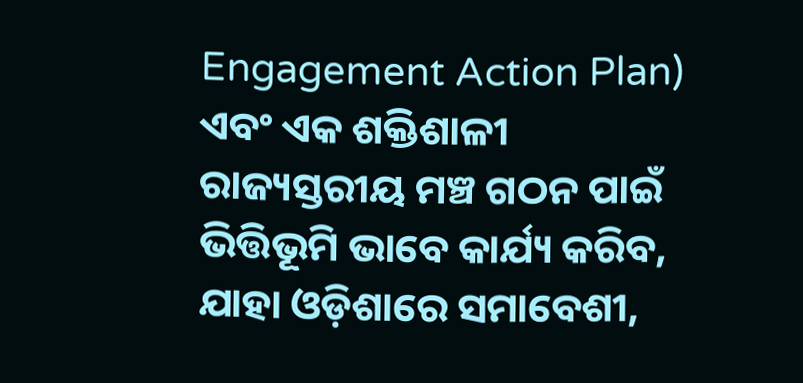Engagement Action Plan) ଏବଂ ଏକ ଶକ୍ତିଶାଳୀ ରାଜ୍ୟସ୍ତରୀୟ ମଞ୍ଚ ଗଠନ ପାଇଁ ଭିତ୍ତିଭୂମି ଭାବେ କାର୍ଯ୍ୟ କରିବ, ଯାହା ଓଡ଼ିଶାରେ ସମାବେଶୀ,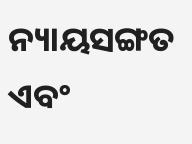ନ୍ୟାୟସଙ୍ଗତ ଏବଂ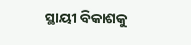ସ୍ଥାୟୀ ବିକାଶକୁ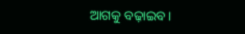ଆଗକୁ ବଢ଼ାଇବ।